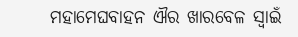ମହାମେଘବାହନ ଐର ଖାରବେଳ ସ୍ୱାଇଁ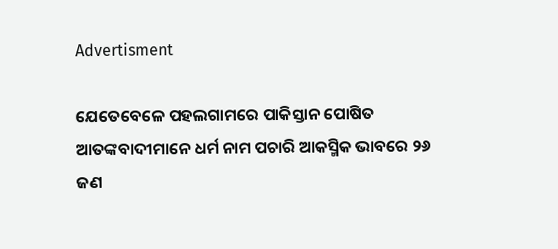Advertisment

ଯେତେବେଳେ ପହଲଗାମରେ ପାକିସ୍ତାନ ପୋଷିତ ଆତଙ୍କବାଦୀମାନେ ଧର୍ମ ନାମ ପଚାରି ଆକସ୍ମିକ ଭାବରେ ୨୬ ଜଣ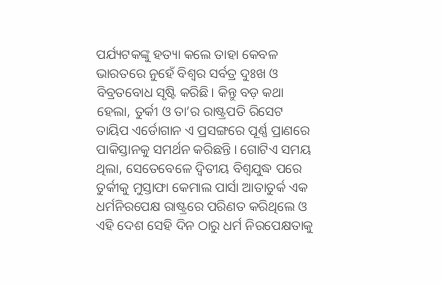ପର୍ଯ୍ୟଟକଙ୍କୁ ହତ୍ୟା କଲେ ତାହା କେବଳ ଭାରତରେ ନୁହେଁ ବିଶ୍ୱର ସର୍ବତ୍ର ଦୁଃଖ ଓ ବିବ୍ରତବୋଧ ସୃଷ୍ଟି କରିଛି। କିନ୍ତୁ ବଡ଼ କଥା ହେଲା, ତୁର୍କୀ ଓ ତା’ର ରାଷ୍ଟ୍ରପତି ରିସେଟ ତାୟିପ ଏର୍ଡୋଗାନ ଏ ପ୍ରସଙ୍ଗରେ ପୂର୍ଣ୍ଣ ପ୍ରାଣରେ ପାକିସ୍ତାନକୁ ସମର୍ଥନ କରିଛନ୍ତି। ଗୋଟିଏ ସମୟ ଥିଲା, ସେତେବେଳେ ଦ୍ୱିତୀୟ ବିଶ୍ୱଯୁଦ୍ଧ ପରେ ତୁର୍କୀକୁ ମୁସ୍ତାଫା କେମାଲ ପାର୍ସା ଆତାତୁର୍କ ଏକ ଧର୍ମନିରପେକ୍ଷ ରାଷ୍ଟ୍ରରେ ପରିଣତ କରିଥିଲେ ଓ ଏହି ଦେଶ ସେହି ଦିନ ଠାରୁ ଧର୍ମ ନିରପେକ୍ଷତାକୁ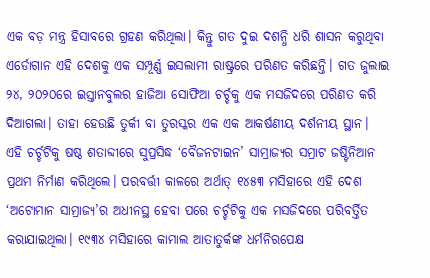ଏକ ବଡ଼ ମନ୍ତ୍ର ହିସାବରେ ଗ୍ରହଣ କରିଥିଲା। କିନ୍ତୁ ଗତ ଦୁଇ ଦଶନ୍ଧି ଧରି ଶାସନ କରୁଥିବା ଏର୍ଡୋଗାନ ଏହି ଦେଶକୁ ଏକ ସମ୍ପୂର୍ଣ୍ଣ ଇସଲାମୀ ରାଷ୍ଟ୍ରରେ ପରିଣତ କରିଛନ୍ତି। ଗତ ଜୁଲାଇ ୨୪, ୨୦୨୦ରେ ଇସ୍ତାନବୁଲର ହାଜିଆ ସୋଫିଆ ଚର୍ଚ୍ଚକୁ ଏକ ମସଜିଦରେ ପରିଣତ କରି ଦିଆଗଲା। ତାହା ହେଉଛି ତୁର୍କୀ ବା ତୁରସ୍କର ଏକ ଏକ ଆକର୍ଷଣୀୟ ଦର୍ଶନୀୟ ସ୍ଥାନ। ଏହି ଚର୍ଚ୍ଚଟିକୁ ଷଷ୍ଠ ଶତାବ୍ଦୀରେ ସୁପ୍ରସିଦ୍ଧ ‘ବୈଜନଟାଇନ’ ସାମ୍ରାଜ୍ୟର ସମ୍ରାଟ ଜଷ୍ଟିନିଆନ ପ୍ରଥମ ନିର୍ମାଣ କରିଥିଲେ। ପରବର୍ତ୍ତୀ କାଳରେ ଅର୍ଥାତ୍ ୧୪୫୩ ମସିହାରେ ଏହି ଦେଶ ‘ଅଟୋମାନ ସାମ୍ରାଜ୍ୟ’ର ଅଧୀନସ୍ଥ ହେବା ପରେ ଚର୍ଚ୍ଚଟିକୁ ଏକ ମସଜିଦରେ ପରିବର୍ତ୍ତିତ କରାଯାଇଥିଲା। ୧୯୩୪ ମସିହାରେ କାମାଲ ଆତାତୁର୍କଙ୍କ ଧର୍ମନିରପେକ୍ଷ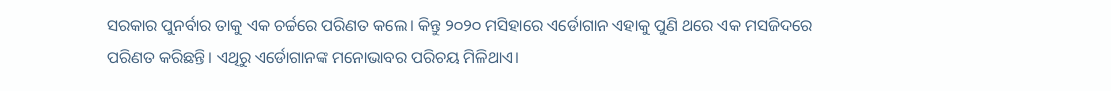ସରକାର ପୁନର୍ବାର ତାକୁ ଏକ ଚର୍ଚ୍ଚରେ ପରିଣତ କଲେ। କିନ୍ତୁ ୨୦୨୦ ମସିହାରେ ଏର୍ଡୋଗାନ ଏହାକୁ ପୁଣି ଥରେ ଏକ ମସଜିଦରେ ପରିଣତ କରିଛନ୍ତି। ଏଥିରୁ ଏର୍ଡୋଗାନଙ୍କ ମନୋଭାବର ପରିଚୟ ମିଳିଥାଏ।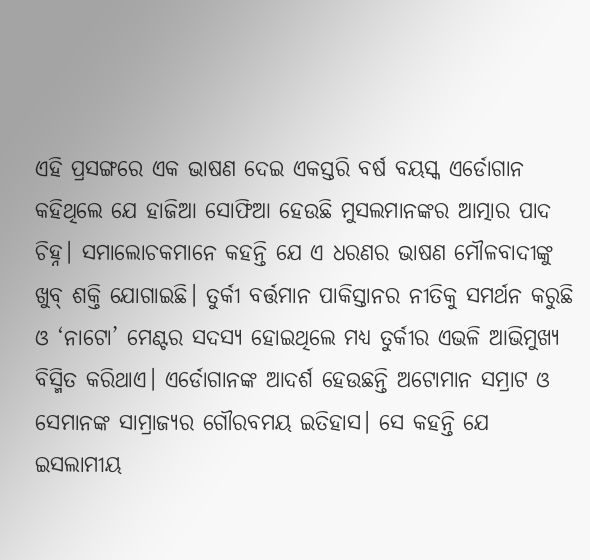ଏହି ପ୍ରସଙ୍ଗରେ ଏକ ଭାଷଣ ଦେଇ ଏକସ୍ତରି ବର୍ଷ ବୟସ୍କ ଏର୍ଡୋଗାନ କହିଥିଲେ ଯେ ହାଜିଆ ସୋଫିଆ ହେଉଛି ମୁସଲମାନଙ୍କର ଆତ୍ମାର ପାଦ ଚିହ୍ନ। ସମାଲୋଚକମାନେ କହନ୍ତି ଯେ ଏ ଧରଣର ଭାଷଣ ମୌଳବାଦୀଙ୍କୁ ଖୁବ୍‌ ଶକ୍ତି ଯୋଗାଇଛି। ତୁର୍କୀ ବର୍ତ୍ତମାନ ପାକିସ୍ତାନର ନୀତିକୁ ସମର୍ଥନ କରୁଛି ଓ ‘ନାଟୋ’ ମେଣ୍ଟର ସଦସ୍ୟ ହୋଇଥିଲେ ମଧ୍ୟ ତୁର୍କୀର ଏଭଳି ଆଭିମୁଖ୍ୟ ବିସ୍ମିତ କରିଥାଏ। ଏର୍ଡୋଗାନଙ୍କ ଆଦର୍ଶ ହେଉଛନ୍ତି ଅଟୋମାନ ସମ୍ରାଟ ଓ ସେମାନଙ୍କ ସାମ୍ରାଜ୍ୟର ଗୌରବମୟ ଇତିହାସ। ସେ କହନ୍ତି ଯେ ଇସଲାମୀୟ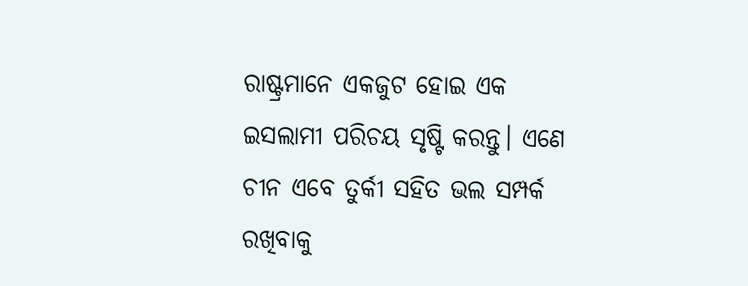ରାଷ୍ଟ୍ରମାନେ ଏକଜୁଟ ହୋଇ ଏକ ଇସଲାମୀ ପରିଚୟ ସୃଷ୍ଟି କରନ୍ତୁ। ଏଣେ ଚୀନ ଏବେ ତୁର୍କୀ ସହିତ ଭଲ ସମ୍ପର୍କ ରଖିବାକୁ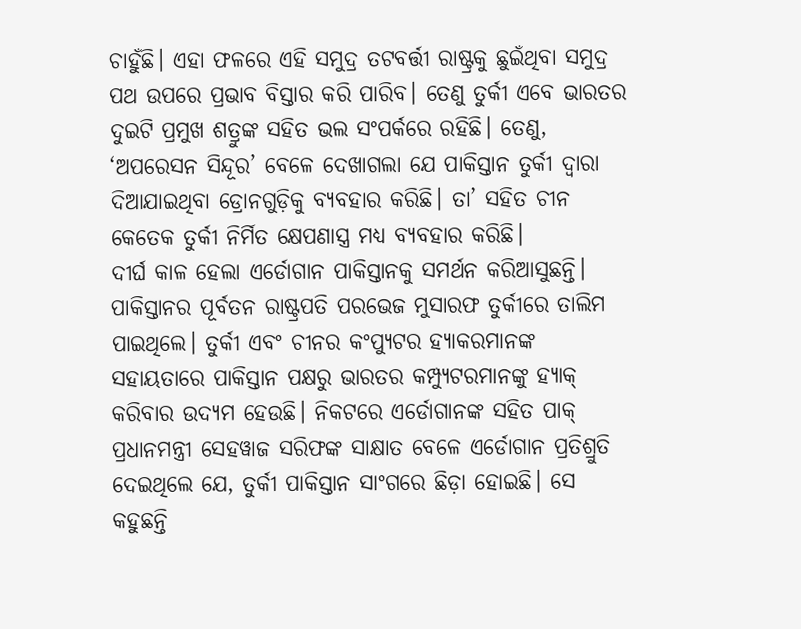ଚାହୁଁଛି। ଏହା ଫଳରେ ଏହି ସମୁଦ୍ର ତଟବର୍ତ୍ତୀ ରାଷ୍ଟ୍ରକୁ ଛୁଇଁଥିବା ସମୁଦ୍ର ପଥ ଉପରେ ପ୍ରଭାବ ବିସ୍ତାର କରି ପାରିବ। ତେଣୁ ତୁର୍କୀ ଏବେ ଭାରତର ଦୁଇଟି ପ୍ରମୁଖ ଶତ୍ରୁଙ୍କ ସହିତ ଭଲ ସଂପର୍କରେ ରହିଛି। ତେଣୁ, ‘ଅପରେସନ ସିନ୍ଦୂର’ ବେଳେ ଦେଖାଗଲା ଯେ ପାକିସ୍ତାନ ତୁର୍କୀ ଦ୍ବାରା ଦିଆଯାଇଥିବା‌ ଡ୍ରୋନଗୁଡ଼ିକୁ ବ୍ୟବହାର କରିଛି। ତା’ ସହିତ ଚୀନ କେତେକ ତୁର୍କୀ ନିର୍ମିତ କ୍ଷେପଣାସ୍ତ୍ର ମଧ୍ୟ ବ୍ୟବହାର କରିଛି।
ଦୀର୍ଘ କାଳ ହେଲା ଏର୍ଡୋଗାନ ପାକିସ୍ତାନକୁ ସମର୍ଥନ କରିଆସୁଛନ୍ତି। ପାକିସ୍ତାନର ପୂର୍ବତନ ରାଷ୍ଟ୍ରପତି ପରଭେଜ ମୁସାରଫ ତୁର୍କୀରେ ତାଲିମ ପାଇଥିଲେ। ତୁର୍କୀ ଏବଂ ଚୀନର କଂପ୍ୟୁଟର ହ୍ୟାକରମାନଙ୍କ ସହାୟତାରେ ପାକିସ୍ତାନ ପକ୍ଷରୁ ଭାରତର କମ୍ପ୍ୟୁଟରମାନଙ୍କୁ ହ୍ୟାକ୍‌ କରିବାର ଉଦ୍ୟମ ହେଉଛି। ନିକଟରେ ଏର୍ଡୋଗାନଙ୍କ ସହିତ ପାକ୍ ପ୍ରଧାନମନ୍ତ୍ରୀ ସେହୱାଜ ସରିଫଙ୍କ ସାକ୍ଷାତ ବେଳେ ଏର୍ଡୋଗାନ ପ୍ରତିଶ୍ରୁତି ଦେଇଥିଲେ ଯେ, ତୁର୍କୀ ପାକିସ୍ତାନ ସାଂଗରେ ଛିଡ଼ା ହୋଇଛି। ସେ କହୁଛନ୍ତି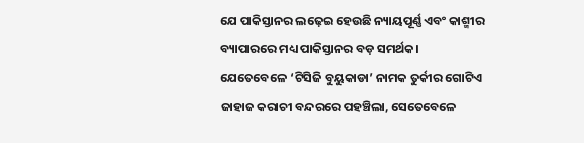ଯେ ପାକିସ୍ତାନର ଲଢ଼େଇ ହେଉଛି ନ୍ୟାୟପୂର୍ଣ୍ଣ ଏବଂ କାଶ୍ମୀର ବ୍ୟାପାରରେ ମଧ୍ୟ ପାକିସ୍ତାନର ବଡ଼ ସମର୍ଥକ।
ଯେତେବେଳେ ‘ଟିସିଜି ବୁୟୁକାଡା’ ନାମକ ତୁର୍କୀର ଗୋଟିଏ ଜାହାଜ କରାଚୀ ବନ୍ଦରରେ ପହଞ୍ଚିଲା, ସେତେବେଳେ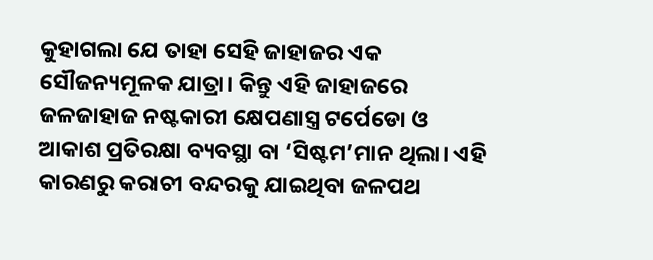କୁହାଗଲା ଯେ ତାହା ସେହି ଜାହାଜର ଏକ ସୌଜନ୍ୟମୂଳକ ଯାତ୍ରା। କିନ୍ତୁ ଏହି ଜାହାଜରେ ଜଳଜାହାଜ ନଷ୍ଟକାରୀ କ୍ଷେପଣାସ୍ତ୍ର ଟର୍ପେଡୋ ଓ ଆକାଶ ପ୍ରତିରକ୍ଷା ବ୍ୟବସ୍ଥା ବା ‘ସିଷ୍ଟମ’ମାନ ଥିଲା। ଏହି କାରଣରୁ କରାଚୀ ବନ୍ଦରକୁ ଯାଇଥିବା ଜଳପଥ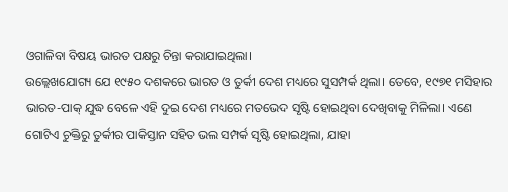ଓଗାଳିବା ବିଷୟ ଭାରତ ପକ୍ଷରୁ ଚିନ୍ତା କରାଯାଇଥିଲା।
ଉଲ୍ଲେଖଯୋଗ୍ୟ ଯେ ୧୯୫୦ ଦଶକରେ ଭାରତ ଓ ତୁର୍କୀ ଦେଶ ମଧ୍ୟରେ ସୁସମ୍ପର୍କ ଥିଲା। ତେବେ, ୧୯୭୧ ମସିହାର ଭାରତ-ପାକ୍ ଯୁଦ୍ଧ ବେଳେ ଏହି ଦୁଇ ଦେଶ ମଧ୍ୟରେ ମତଭେଦ ସୃଷ୍ଟି ହୋଇଥିବା ଦେଖିବାକୁ ମିଳିଲା। ଏଣେ ଗୋଟିଏ ଚୁକ୍ତିରୁ ତୁର୍କୀର ପାକିସ୍ତାନ ସହିତ ଭଲ ସମ୍ପର୍କ ସୃଷ୍ଟି ହୋଇଥିଲା, ଯାହା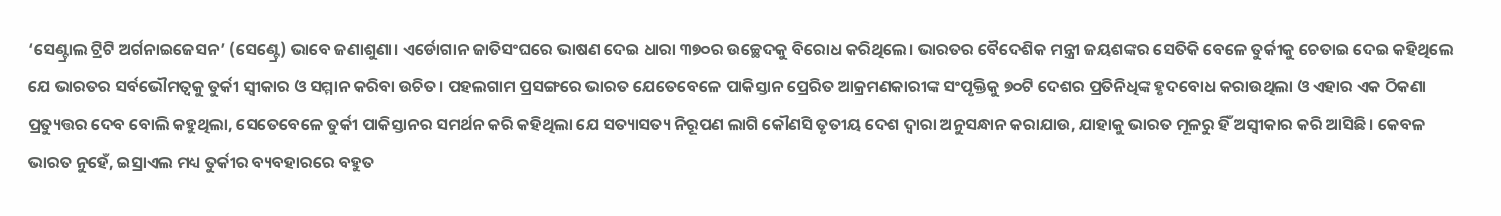‘ସେଣ୍ଟ୍ରାଲ ଟ୍ରିଟି ଅର୍ଗନାଇଜେସନ’ (ସେଣ୍ଟ୍ରେ) ଭାବେ ଜଣାଶୁଣା। ଏର୍ଡୋଗାନ ଜାତିସଂଘରେ ଭାଷଣ ଦେଇ ଧାରା ୩୭୦ର ଉଚ୍ଛେଦକୁ ବିରୋଧ କରିଥିଲେ। ଭାରତର ବୈଦେଶିକ ମନ୍ତ୍ରୀ ଜୟଶଙ୍କର ସେତିକି ବେଳେ ତୁର୍କୀକୁ ଚେତାଇ ଦେଇ କହିଥିଲେ ଯେ ଭାରତର ସର୍ବଭୌମତ୍ୱକୁ ତୁର୍କୀ ସ୍ୱୀକାର ଓ ସମ୍ମାନ କରିବା ଉଚିତ। ପହଲଗାମ ପ୍ରସଙ୍ଗରେ ଭାରତ ଯେତେବେଳେ ପାକିସ୍ତାନ ପ୍ରେରିତ ଆକ୍ରମଣକାରୀଙ୍କ ସଂପୃକ୍ତିକୁ ୭୦ଟି ଦେଶର ପ୍ରତିନିଧିଙ୍କ ହୃଦବୋଧ କରାଉଥିଲା ଓ ଏହାର ଏକ ଠିକଣା ପ୍ରତ୍ୟୁତ୍ତର ଦେବ ବୋଲି କହୁଥିଲା, ସେତେବେଳେ ତୁର୍କୀ ପାକିସ୍ତାନର ସମର୍ଥନ କରି କହିଥିଲା ଯେ ସତ୍ୟାସତ୍ୟ ନିରୂପଣ ଲାଗି କୌଣସି ତୃତୀୟ ଦେଶ ଦ୍ବାରା ଅନୁସନ୍ଧାନ କରାଯାଉ, ଯାହାକୁ ଭାରତ ମୂଳରୁ ହିଁ ଅସ୍ବୀକାର କରି ଆସିଛି। କେବଳ ଭାରତ ନୁହେଁ, ଇସ୍ରାଏଲ ମଧ୍ୟ ତୁର୍କୀର ବ୍ୟବହାରରେ ବହୁତ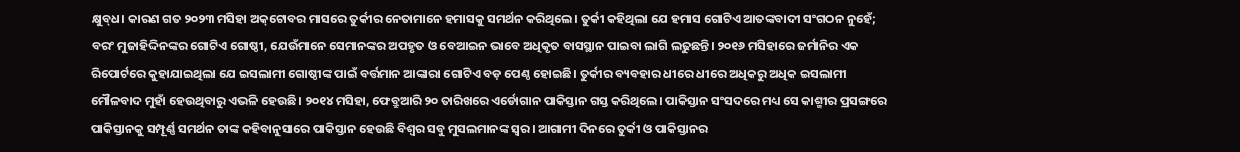କ୍ଷୁବ୍‌ଧ। କାରଣ ଗତ ୨୦୨୩ ମସିହା ଅକ୍‌ଟୋବର ମାସରେ ତୁର୍କୀର ନେତାମାନେ ହମାସକୁ ସମର୍ଥନ କରିଥିଲେ। ତୁର୍କୀ କହିଥିଲା ଯେ ହମାସ ଗୋଟିଏ ଆତଙ୍କବାଦୀ ସଂଗଠନ ନୁହେଁ; ବରଂ ମୁଜାହିଦ୍ଦିନଙ୍କର ଗୋଟିଏ ଗୋଷ୍ଠୀ, ଯେଉଁମାନେ ସେମାନଙ୍କର ଅପହୃତ ଓ ବେଆଇନ ଭାବେ ଅଧିକୃତ ବାସସ୍ଥାନ ପାଇବା ଲାଗି ଲଢୁଛନ୍ତି। ୨୦୧୬ ମସିହା‌ରେ ଜର୍ମାନିର ଏକ ରିପୋର୍ଟରେ କୁହାଯାଇଥିଲା ଯେ ଇସଲାମୀ ଗୋଷ୍ଠୀଙ୍କ ପାଇଁ ବର୍ତ୍ତମାନ ଆଙ୍କାରା ଗୋଟିଏ ବଡ଼ ପେଣ୍ଠ ହୋଇଛି। ତୁର୍କୀର ବ୍ୟବହାର ଧୀରେ ଧୀରେ ଅଧିକରୁ ଅଧିକ ଇସଲାମୀ ମୌଳବାଦ ମୁହାଁ ହେଉଥିବାରୁ ଏଭଳି ହେଉଛି। ୨୦୧୪ ମସିହା, ଫେବ୍ରୁଆରି ୨୦ ତାରିଖରେ ଏର୍ଡୋଗାନ ପାକିସ୍ତାନ ଗସ୍ତ କରିଥିଲେ। ପାକିସ୍ତାନ ସଂସଦରେ ମଧ୍ୟ ସେ କାଶ୍ମୀର ପ୍ରସଙ୍ଗରେ ପାକିସ୍ତାନକୁ ସମ୍ପୂର୍ଣ୍ଣ ସମର୍ଥନ ତାଙ୍କ କହିବାନୁସାରେ ପାକିସ୍ତାନ ହେଉଛି ବିଶ୍ୱର ସବୁ ମୁସଲମାନଙ୍କ ସ୍ୱର। ଆଗାମୀ ଦିନରେ ତୁର୍କୀ ଓ ପାକିସ୍ତାନର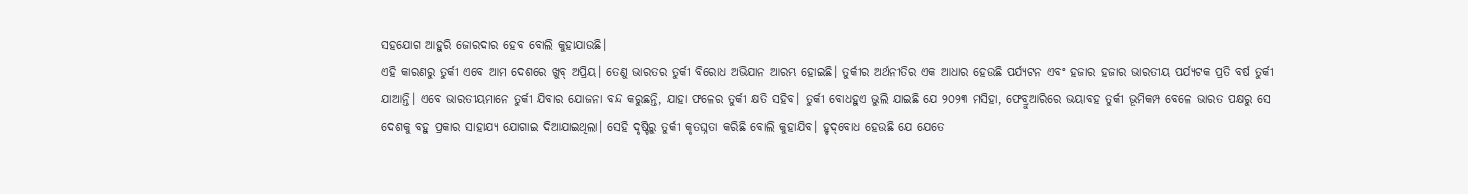ସହଯୋଗ ଆହୁରି ଜୋରଦାର ହେବ ବୋଲି କୁହାଯାଉଛି।
ଏହି କାରଣରୁ ତୁର୍କୀ ଏବେ ଆମ ଦେଶରେ ଖୁବ୍ ଅପ୍ରିୟ। ତେଣୁ ଭାରତର ତୁର୍କୀ ବିରୋଧ ଅଭିଯାନ ଆରମ୍ଭ ହୋଇଛି। ତୁର୍କୀର ଅର୍ଥନୀତିର ଏକ ଆଧାର ହେଉଛି ପର୍ଯ୍ୟଟନ ଏବଂ ହଜାର ହଜାର ଭାରତୀୟ ପର୍ଯ୍ୟଟକ ପ୍ରତି ବର୍ଷ ତୁର୍କୀ ଯାଆନ୍ତି। ଏବେ ଭାରତୀୟମାନେ ତୁର୍କୀ ଯିବାର ଯୋଜନା ବନ୍ଦ କରୁଛନ୍ତି, ଯାହା‌ ଫଳ‌େର ତୁର୍କୀ କ୍ଷତି ସହିବ। ତୁର୍କୀ ବୋଧହୁଏ ଭୁଲି ଯାଇଛି ଯେ ୨୦୨୩ ମସିହା, ଫେବ୍ରୁଆରିରେ ଭୟାବହ ତୁର୍କୀ ଭୂମିକମ୍ପ ବେଳେ ଭାରତ ପକ୍ଷରୁ ସେ ଦେଶକୁ ବହୁ ପ୍ରକାର ସାହାଯ୍ୟ ଯୋଗାଇ ଦିଆଯାଇଥିଲା। ସେହି ଦୃଷ୍ଟିରୁ ତୁର୍କୀ କୃତଘ୍ନତା କରିଛି ବୋଲି କୁହାଯିବ। ହୃଦ୍‌ବୋଧ ହେଉଛି ଯେ ଯେତେ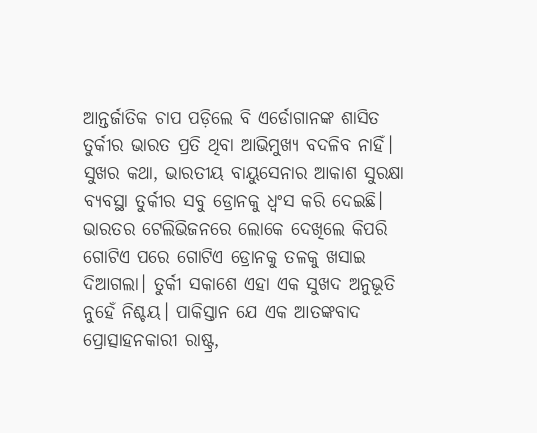ଆନ୍ତର୍ଜାତିକ ଚାପ ପଡ଼ିଲେ ବି ଏର୍ଡୋଗାନଙ୍କ ଶାସିତ ତୁର୍କୀର ଭାରତ ପ୍ରତି ଥିବା ଆଭିମୁଖ୍ୟ ବଦଳିବ ନାହିଁ।
ସୁଖର କଥା, ଭାରତୀୟ ବାୟୁସେନାର ଆକାଶ ସୁରକ୍ଷା ବ୍ୟବସ୍ଥା ତୁର୍କୀର ସବୁ ଡ୍ରୋନକୁ ଧ୍ବଂସ କରି ଦେଇଛି। ଭାରତର ଟେଲିଭିଜନରେ ଲୋକେ ଦେଖିଲେ କିପରି ଗୋଟିଏ ପରେ ଗୋଟିଏ ଡ୍ରୋନକୁ ତଳକୁ ଖସାଇ ଦିଆଗଲା। ତୁର୍କୀ ସକାଶେ ଏହା ଏକ ସୁଖଦ ଅନୁଭୂତି ନୁହେଁ ନିଶ୍ଚୟ। ପାକିସ୍ତାନ ଯେ ଏକ ଆତଙ୍କବାଦ ପ୍ରୋତ୍ସାହନକାରୀ ରାଷ୍ଟ୍ର,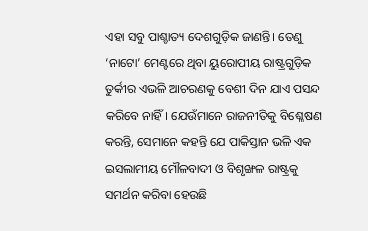ଏହା ସବୁ ପାଶ୍ଚାତ୍ୟ ଦେଶଗୁଡ଼ିକ ଜାଣନ୍ତି। ତେଣୁ ‘ନାଟୋ’ ମେଣ୍ଟରେ ଥିବା ୟୁରୋପୀୟ ରାଷ୍ଟ୍ରଗୁଡ଼ିକ ତୁର୍କୀର ଏଭଳି ଆଚରଣକୁ ବେଶୀ ଦିନ ଯାଏ ପସନ୍ଦ କରିବେ ନାହିଁ। ଯେଉଁମାନେ ରାଜନୀତିକୁ ବିଶ୍ଳେଷଣ କରନ୍ତି, ସେମାନେ କହନ୍ତି ଯେ ପାକିସ୍ତାନ ଭଳି ଏକ ଇସଲାମୀୟ ମୌଳବାଦୀ ଓ ବିଶୃଙ୍ଖଳ ରାଷ୍ଟ୍ରକୁ ସମର୍ଥନ କରିବା ହେଉଛି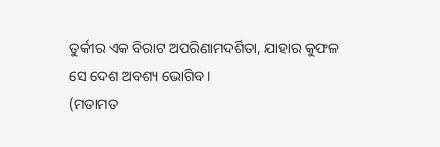ତୁର୍କୀର ଏକ ବିରାଟ ଅପରିଣାମଦର୍ଶିତା, ଯାହାର କୁଫଳ ସେ ଦେଶ ଅବଶ୍ୟ ଭୋଗିବ।
(ମତାମତ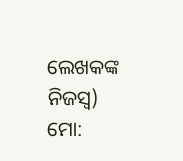ଲେଖକଙ୍କ ନିଜସ୍ବ)
ମୋ: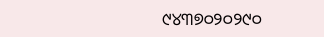୯୪୩୭୦୨୦୨୯୦